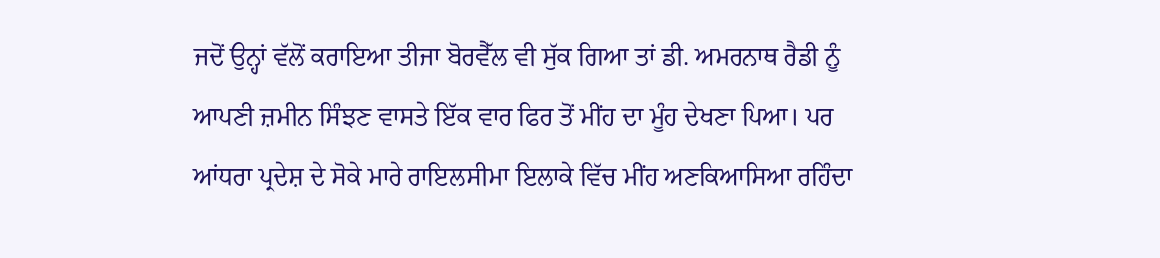ਜਦੋਂ ਉਨ੍ਹਾਂ ਵੱਲੋਂ ਕਰਾਇਆ ਤੀਜਾ ਬੋਰਵੈੱਲ ਵੀ ਸੁੱਕ ਗਿਆ ਤਾਂ ਡੀ. ਅਮਰਨਾਥ ਰੈਡੀ ਨੂੰ ਆਪਣੀ ਜ਼ਮੀਨ ਸਿੰਝਣ ਵਾਸਤੇ ਇੱਕ ਵਾਰ ਫਿਰ ਤੋਂ ਮੀਂਹ ਦਾ ਮੂੰਹ ਦੇਖਣਾ ਪਿਆ। ਪਰ ਆਂਧਰਾ ਪ੍ਰਦੇਸ਼ ਦੇ ਸੋਕੇ ਮਾਰੇ ਰਾਇਲਸੀਮਾ ਇਲਾਕੇ ਵਿੱਚ ਮੀਂਹ ਅਣਕਿਆਸਿਆ ਰਹਿੰਦਾ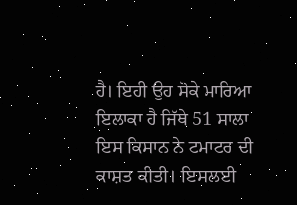ਹੈ। ਇਹੀ ਉਹ ਸੋਕੇ ਮਾਰਿਆ ਇਲਾਕਾ ਹੈ ਜਿੱਥੇ 51 ਸਾਲਾ ਇਸ ਕਿਸਾਨ ਨੇ ਟਮਾਟਰ ਦੀ ਕਾਸ਼ਤ ਕੀਤੀ। ਇਸਲਈ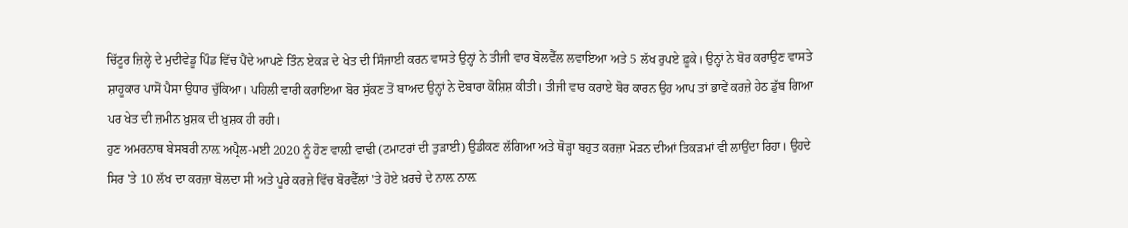ਚਿੱਟੂਰ ਜ਼ਿਲ੍ਹੇ ਦੇ ਮੁਦੀਵੇਡੂ ਪਿੰਡ ਵਿੱਚ ਪੈਂਦੇ ਆਪਣੇ ਤਿੰਨ ਏਕੜ ਦੇ ਖੇਤ ਦੀ ਸਿੰਜਾਈ ਕਰਨ ਵਾਸਤੇ ਉਨ੍ਹਾਂ ਨੇ ਤੀਜੀ ਵਾਰ ਬੋਲਵੈੱਲ ਲਵਾਇਆ ਅਤੇ 5 ਲੱਖ ਰੁਪਏ ਫ਼ੂਕੇ। ਉਨ੍ਹਾਂ ਨੇ ਬੋਰ ਕਰਾਉਣ ਵਾਸਤੇ ਸ਼ਾਹੂਕਾਰ ਪਾਸੋਂ ਪੈਸਾ ਉਧਾਰ ਚੁੱਕਿਆ। ਪਹਿਲੀ ਵਾਰੀ ਕਰਾਇਆ ਬੋਰ ਸੁੱਕਣ ਤੋਂ ਬਾਅਦ ਉਨ੍ਹਾਂ ਨੇ ਦੋਬਾਰਾ ਕੋਸ਼ਿਸ਼ ਕੀਤੀ। ਤੀਜੀ ਵਾਰ ਕਰਾਏ ਬੋਰ ਕਾਰਨ ਉਹ ਆਪ ਤਾਂ ਭਾਵੇਂ ਕਰਜ਼ੇ ਹੇਠ ਡੁੱਬ ਗਿਆ ਪਰ ਖੇਤ ਦੀ ਜ਼ਮੀਨ ਖ਼ੁਸ਼ਕ ਦੀ ਖ਼ੁਸ਼ਕ ਹੀ ਰਹੀ।
ਹੁਣ ਅਮਰਨਾਥ ਬੇਸਬਰੀ ਨਾਲ਼ ਅਪ੍ਰੈਲ-ਮਈ 2020 ਨੂੰ ਹੋਣ ਵਾਲ਼ੀ ਵਾਢੀ (ਟਮਾਟਰਾਂ ਦੀ ਤੁੜਾਈ) ਉਡੀਕਣ ਲੱਗਿਆ ਅਤੇ ਥੋੜ੍ਹਾ ਬਹੁਤ ਕਰਜ਼ਾ ਮੋੜਨ ਦੀਆਂ ਤਿਕੜਮਾਂ ਵੀ ਲਾਉਂਦਾ ਰਿਹਾ। ਉਹਦੇ ਸਿਰ 'ਤੇ 10 ਲੱਖ ਦਾ ਕਰਜ਼ਾ ਬੋਲਦਾ ਸੀ ਅਤੇ ਪੂਰੇ ਕਰਜ਼ੇ ਵਿੱਚ ਬੋਰਵੈੱਲਾਂ 'ਤੇ ਹੋਏ ਖ਼ਰਚੇ ਦੇ ਨਾਲ਼ ਨਾਲ਼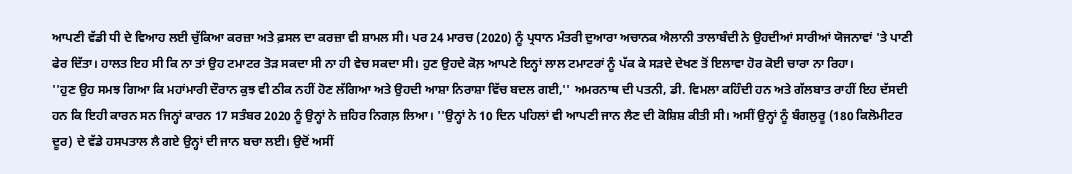ਆਪਣੀ ਵੱਡੀ ਧੀ ਦੇ ਵਿਆਹ ਲਈ ਚੁੱਕਿਆ ਕਰਜ਼ਾ ਅਤੇ ਫ਼ਸਲ ਦਾ ਕਰਜ਼ਾ ਵੀ ਸ਼ਾਮਲ ਸੀ। ਪਰ 24 ਮਾਰਚ (2020) ਨੂੰ ਪ੍ਰਧਾਨ ਮੰਤਰੀ ਦੁਆਰਾ ਅਚਾਨਕ ਐਲਾਨੀ ਤਾਲਾਬੰਦੀ ਨੇ ਉਹਦੀਆਂ ਸਾਰੀਆਂ ਯੋਜਨਾਵਾਂ 'ਤੇ ਪਾਣੀ ਫੇਰ ਦਿੱਤਾ। ਹਾਲਤ ਇਹ ਸੀ ਕਿ ਨਾ ਤਾਂ ਉਹ ਟਮਾਟਰ ਤੋੜ ਸਕਦਾ ਸੀ ਨਾ ਹੀ ਵੇਚ ਸਕਦਾ ਸੀ। ਹੁਣ ਉਹਦੇ ਕੋਲ਼ ਆਪਣੇ ਇਨ੍ਹਾਂ ਲਾਲ ਟਮਾਟਰਾਂ ਨੂੰ ਪੱਕ ਕੇ ਸੜਦੇ ਦੇਖਣ ਤੋਂ ਇਲਾਵਾ ਹੋਰ ਕੋਈ ਚਾਰਾ ਨਾ ਰਿਹਾ।
''ਹੁਣ ਉਹ ਸਮਝ ਗਿਆ ਕਿ ਮਹਾਂਮਾਰੀ ਦੌਰਾਨ ਕੁਝ ਵੀ ਠੀਕ ਨਹੀਂ ਹੋਣ ਲੱਗਿਆ ਅਤੇ ਉਹਦੀ ਆਸ਼ਾ ਨਿਰਾਸ਼ਾ ਵਿੱਚ ਬਦਲ ਗਈ,'' ਅਮਰਨਾਥ ਦੀ ਪਤਨੀ, ਡੀ. ਵਿਮਲਾ ਕਹਿੰਦੀ ਹਨ ਅਤੇ ਗੱਲਬਾਤ ਰਾਹੀਂ ਇਹ ਦੱਸਦੀ ਹਨ ਕਿ ਇਹੀ ਕਾਰਨ ਸਨ ਜਿਨ੍ਹਾਂ ਕਾਰਨ 17 ਸਤੰਬਰ 2020 ਨੂੰ ਉਨ੍ਹਾਂ ਨੇ ਜ਼ਹਿਰ ਨਿਗਲ਼ ਲਿਆ। ''ਉਨ੍ਹਾਂ ਨੇ 10 ਦਿਨ ਪਹਿਲਾਂ ਵੀ ਆਪਣੀ ਜਾਨ ਲੈਣ ਦੀ ਕੋਸ਼ਿਸ਼ ਕੀਤੀ ਸੀ। ਅਸੀਂ ਉਨ੍ਹਾਂ ਨੂੰ ਬੰਗਲੁਰੂ (180 ਕਿਲੋਮੀਟਰ ਦੂਰ) ਦੇ ਵੱਡੇ ਹਸਪਤਾਲ ਲੈ ਗਏ ਉਨ੍ਹਾਂ ਦੀ ਜਾਨ ਬਚਾ ਲਈ। ਉਦੋਂ ਅਸੀਂ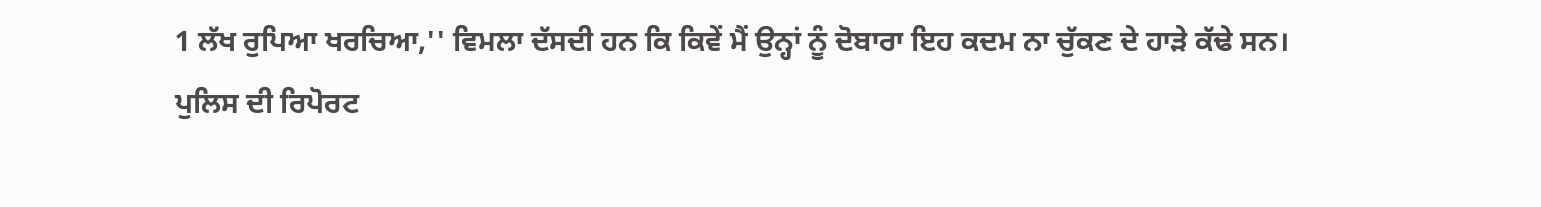1 ਲੱਖ ਰੁਪਿਆ ਖਰਚਿਆ,'' ਵਿਮਲਾ ਦੱਸਦੀ ਹਨ ਕਿ ਕਿਵੇਂ ਮੈਂ ਉਨ੍ਹਾਂ ਨੂੰ ਦੋਬਾਰਾ ਇਹ ਕਦਮ ਨਾ ਚੁੱਕਣ ਦੇ ਹਾੜੇ ਕੱਢੇ ਸਨ।
ਪੁਲਿਸ ਦੀ ਰਿਪੋਰਟ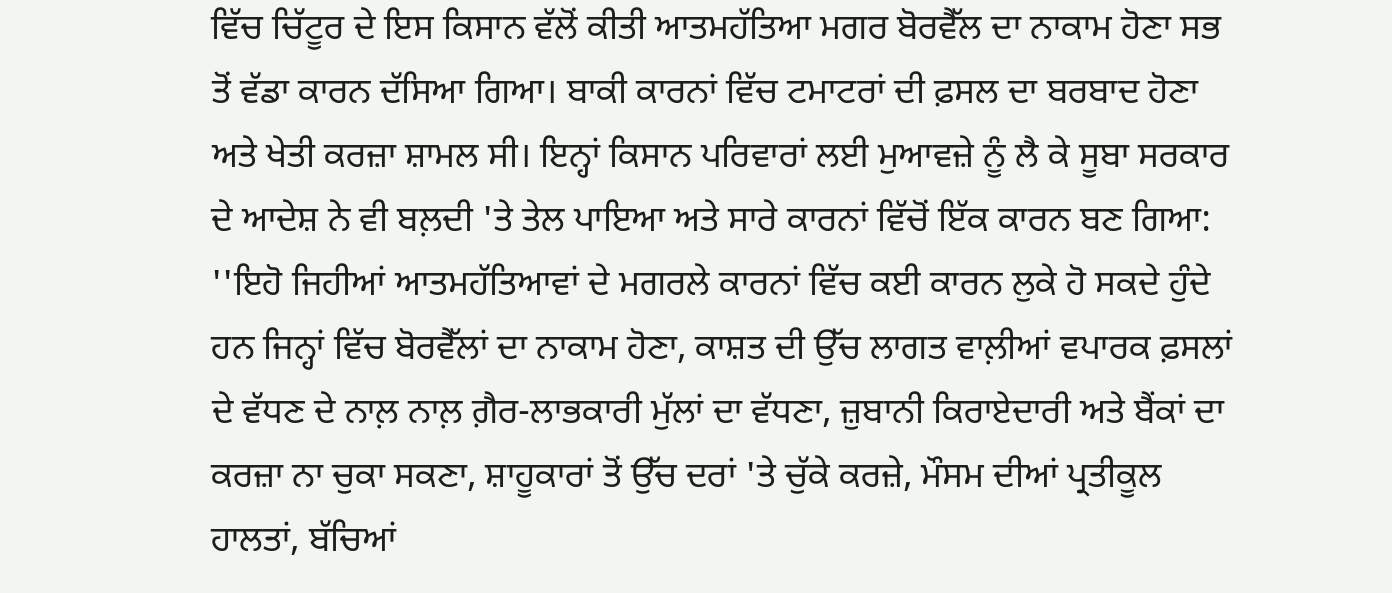ਵਿੱਚ ਚਿੱਟੂਰ ਦੇ ਇਸ ਕਿਸਾਨ ਵੱਲੋਂ ਕੀਤੀ ਆਤਮਹੱਤਿਆ ਮਗਰ ਬੋਰਵੈੱਲ ਦਾ ਨਾਕਾਮ ਹੋਣਾ ਸਭ ਤੋਂ ਵੱਡਾ ਕਾਰਨ ਦੱਸਿਆ ਗਿਆ। ਬਾਕੀ ਕਾਰਨਾਂ ਵਿੱਚ ਟਮਾਟਰਾਂ ਦੀ ਫ਼ਸਲ ਦਾ ਬਰਬਾਦ ਹੋਣਾ ਅਤੇ ਖੇਤੀ ਕਰਜ਼ਾ ਸ਼ਾਮਲ ਸੀ। ਇਨ੍ਹਾਂ ਕਿਸਾਨ ਪਰਿਵਾਰਾਂ ਲਈ ਮੁਆਵਜ਼ੇ ਨੂੰ ਲੈ ਕੇ ਸੂਬਾ ਸਰਕਾਰ ਦੇ ਆਦੇਸ਼ ਨੇ ਵੀ ਬਲ਼ਦੀ 'ਤੇ ਤੇਲ ਪਾਇਆ ਅਤੇ ਸਾਰੇ ਕਾਰਨਾਂ ਵਿੱਚੋਂ ਇੱਕ ਕਾਰਨ ਬਣ ਗਿਆ: ''ਇਹੋ ਜਿਹੀਆਂ ਆਤਮਹੱਤਿਆਵਾਂ ਦੇ ਮਗਰਲੇ ਕਾਰਨਾਂ ਵਿੱਚ ਕਈ ਕਾਰਨ ਲੁਕੇ ਹੋ ਸਕਦੇ ਹੁੰਦੇ ਹਨ ਜਿਨ੍ਹਾਂ ਵਿੱਚ ਬੋਰਵੈੱਲਾਂ ਦਾ ਨਾਕਾਮ ਹੋਣਾ, ਕਾਸ਼ਤ ਦੀ ਉੱਚ ਲਾਗਤ ਵਾਲ਼ੀਆਂ ਵਪਾਰਕ ਫ਼ਸਲਾਂ ਦੇ ਵੱਧਣ ਦੇ ਨਾਲ਼ ਨਾਲ਼ ਗ਼ੈਰ-ਲਾਭਕਾਰੀ ਮੁੱਲਾਂ ਦਾ ਵੱਧਣਾ, ਜ਼ੁਬਾਨੀ ਕਿਰਾਏਦਾਰੀ ਅਤੇ ਬੈਂਕਾਂ ਦਾ ਕਰਜ਼ਾ ਨਾ ਚੁਕਾ ਸਕਣਾ, ਸ਼ਾਹੂਕਾਰਾਂ ਤੋਂ ਉੱਚ ਦਰਾਂ 'ਤੇ ਚੁੱਕੇ ਕਰਜ਼ੇ, ਮੌਸਮ ਦੀਆਂ ਪ੍ਰਤੀਕੂਲ ਹਾਲਤਾਂ, ਬੱਚਿਆਂ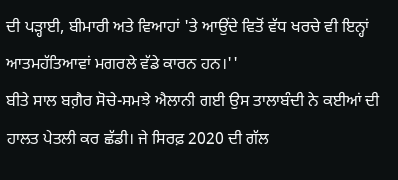ਦੀ ਪੜ੍ਹਾਈ, ਬੀਮਾਰੀ ਅਤੇ ਵਿਆਹਾਂ 'ਤੇ ਆਉਂਦੇ ਵਿਤੋਂ ਵੱਧ ਖਰਚੇ ਵੀ ਇਨ੍ਹਾਂ ਆਤਮਹੱਤਿਆਵਾਂ ਮਗਰਲੇ ਵੱਡੇ ਕਾਰਨ ਹਨ।''
ਬੀਤੇ ਸਾਲ ਬਗ਼ੈਰ ਸੋਚੇ-ਸਮਝੇ ਐਲਾਨੀ ਗਈ ਉਸ ਤਾਲਾਬੰਦੀ ਨੇ ਕਈਆਂ ਦੀ ਹਾਲਤ ਪੇਤਲੀ ਕਰ ਛੱਡੀ। ਜੇ ਸਿਰਫ਼ 2020 ਦੀ ਗੱਲ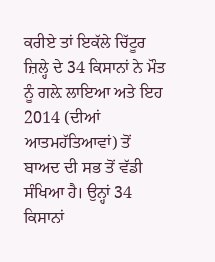ਕਰੀਏ ਤਾਂ ਇਕੱਲੇ ਚਿੱਟੂਰ ਜ਼ਿਲ੍ਹੇ ਦੇ 34 ਕਿਸਾਨਾਂ ਨੇ ਮੌਤ ਨੂੰ ਗਲ਼ੇ ਲਾਇਆ ਅਤੇ ਇਹ 2014 (ਦੀਆਂ ਆਤਮਹੱਤਿਆਵਾਂ) ਤੋਂ ਬਾਅਦ ਦੀ ਸਭ ਤੋਂ ਵੱਡੀ ਸੰਖਿਆ ਹੈ। ਉਨ੍ਹਾਂ 34 ਕਿਸਾਨਾਂ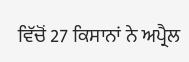ਵਿੱਚੋਂ 27 ਕਿਸਾਨਾਂ ਨੇ ਅਪ੍ਰੈਲ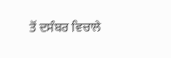ਤੋਂ ਦਸੰਬਰ ਵਿਚਾਲੇ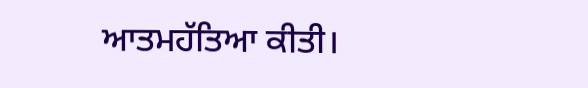ਆਤਮਹੱਤਿਆ ਕੀਤੀ।